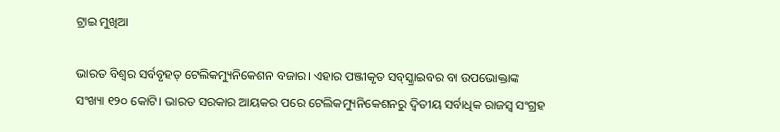ଟ୍ରାଇ ମୁଖିଆ

ଭାରତ ବିଶ୍ୱର ସର୍ବବୃହତ୍‌ ଟେଲିକମ୍ୟୁନିକେଶନ ବଜାର। ଏହାର ପଞ୍ଜୀକୃତ ସବ୍‌ସ୍କ୍ରାଇବର ବା ଉପଭୋକ୍ତାଙ୍କ ସଂଖ୍ୟା ୧୨୦ କୋଟି। ଭାରତ ସରକାର ଆୟକର ପରେ ଟେଲିକମ୍ୟୁନିକେଶନରୁ ଦ୍ୱିତୀୟ ସର୍ବାଧିକ ରାଜସ୍ବ ସଂଗ୍ରହ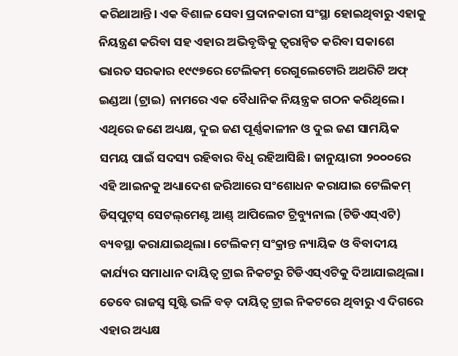କରିଥାଆନ୍ତି। ଏକ ବିଶାଳ ସେବା ପ୍ରଦାନକାରୀ ସଂସ୍ଥା ହୋଇଥିବାରୁ ଏହାକୁ ନିୟନ୍ତ୍ରଣ କରିବା ସହ ଏହାର ଅଭିବୃଦ୍ଧିକୁ ତ୍ୱରାନ୍ବିତ କରିବା ସକାଶେ ଭାରତ ସରକାର ୧୯୯୭ରେ ଟେଲିକମ୍‌ ରେଗୁଲେଟୋରି ଅଥରିଟି ଅଫ୍‌ ଇଣ୍ଡଆ (ଟ୍ରାଇ) ନାମରେ ଏକ ବୈଧାନିକ ନିୟନ୍ତ୍ରକ ଗଠନ କରିଥିଲେ। ଏଥିରେ ଜଣେ ଅଧ୍ୟକ୍ଷ, ଦୁଇ ଜଣ ପୂର୍ଣ୍ଣକାଳୀନ ଓ ଦୁଇ ଜଣ ସାମୟିକ ସମୟ ପାଇଁ ସଦସ୍ୟ ରହିବାର ବିଧି ରହିଆସିଛି। ଜାନୁୟାରୀ ୨୦୦୦ରେ ଏହି ଆଇନକୁ ଅଧ୍ୟାଦେଶ ଜରିଆରେ ସଂଶୋଧନ କରାଯାଇ ଟେଲିକମ୍‌ ଡିସ୍‌ପୁଟ୍‌ସ୍‌ ସେଟଲ୍‌ମେଣ୍ଟ ଆଣ୍ଡ୍‌ ଆପିଲେଟ ଟ୍ରିବ୍ୟୁନାଲ (ଟିଡିଏସ୍‌ଏଟି) ବ୍ୟବସ୍ଥା କରାଯାଇଥିଲା। ଟେଲିକମ୍‌ ସଂକ୍ରାନ୍ତ ନ୍ୟାୟିକ ଓ ବିବାଦୀୟ କାର୍ଯ୍ୟର ସମାଧାନ ଦାୟିତ୍ୱ ଟ୍ରାଇ ନିକଟରୁ ଟିଡିଏସ୍‌ଏଟିକୁ ଦିଆଯାଇଥିଲା। ତେବେ ରାଜସ୍ବ ସୃଷ୍ଟି ଭଳି ବଡ଼ ଦାୟିତ୍ୱ ଟ୍ରାଇ ନିକଟରେ ଥିବାରୁ ଏ ଦିଗରେ ଏହାର ଅଧ୍ୟକ୍ଷ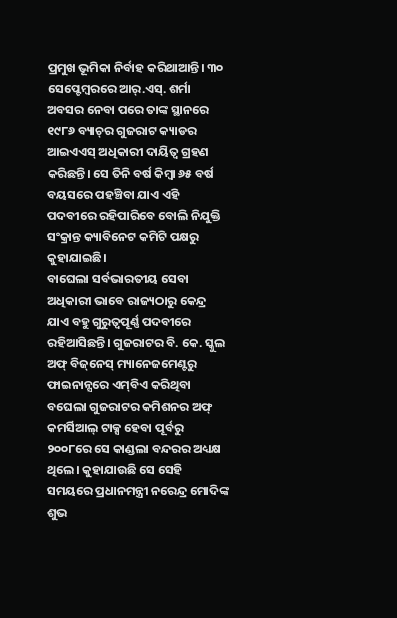ପ୍ରମୁଖ ଭୂମିକା ନିର୍ବାହ କରିଥାଆନ୍ତି। ୩୦ ସେପ୍ଟେମ୍ବରରେ ଆର୍‌.ଏସ୍‌. ଶର୍ମା ଅବସର ନେବା ପରେ ତାଙ୍କ ସ୍ଥାନରେ ୧୯୮୬ ବ୍ୟାଚ୍‌ର ଗୁଜରାଟ କ୍ୟାଡର ଆଇଏଏସ୍‌ ଅଧିକାରୀ ଦାୟିତ୍ୱ ଗ୍ରହଣ କରିଛନ୍ତି। ସେ ତିନି ବର୍ଷ କିମ୍ବା ୬୫ ବର୍ଷ ବୟସରେ ପହଞ୍ଚିବା ଯାଏ ଏହି ପଦବୀରେ ରହିପାରିବେ ବୋଲି ନିଯୁକ୍ତି ସଂକ୍ରାନ୍ତ କ୍ୟାବିନେଟ କମିଟି ପକ୍ଷରୁ କୁହାଯାଇଛି।
ବାଘେଲା ସର୍ବଭାରତୀୟ ସେବା ଅଧିକାରୀ ଭାବେ ରାଜ୍ୟଠାରୁ କେନ୍ଦ୍ର ଯାଏ ବହୁ ଗୁରୁତ୍ୱପୂର୍ଣ୍ଣ ପଦବୀରେ ରହିଆସିଛନ୍ତି। ଗୁଜରାଟର ବି. କେ. ସ୍କୁଲ ଅଫ୍‌ ବିଜ୍‌ନେସ୍‌ ମ୍ୟାନେଜମେଣ୍ଟରୁ ଫାଇନାନ୍ସରେ ଏମ୍‌ବିଏ କରିଥିବା ବଘେଲା ଗୁଜରାଟର କମିଶନର ଅଫ୍‌ କମର୍ସିଆଲ୍‌ ଟାକ୍ସ ହେବା ପୂର୍ବରୁ ୨୦୦୮ରେ ସେ କାଣ୍ଡଲା ବନ୍ଦରର ଅଧ୍ୟକ୍ଷ ଥିଲେ। କୁହାଯାଉଛି ସେ ସେହି ସମୟରେ ପ୍ରଧାନମନ୍ତ୍ରୀ ନରେନ୍ଦ୍ର ମୋଦିଙ୍କ ଶୁଭ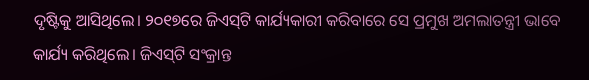ଦୃଷ୍ଟିକୁ ଆସିଥିଲେ। ୨୦୧୭ରେ ଜିଏସ୍‌ଟି କାର୍ଯ୍ୟକାରୀ କରିବାରେ ସେ ପ୍ରମୁଖ ଅମଲାତନ୍ତ୍ରୀ ଭାବେ କାର୍ଯ୍ୟ କରିଥିଲେ। ଜିଏସ୍‌ଟି ସଂକ୍ରାନ୍ତ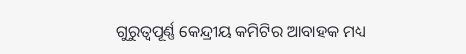ଗୁରୁତ୍ୱପୂର୍ଣ୍ଣ କେନ୍ଦ୍ରୀୟ କମିଟିର ଆବାହକ ମଧ୍ୟ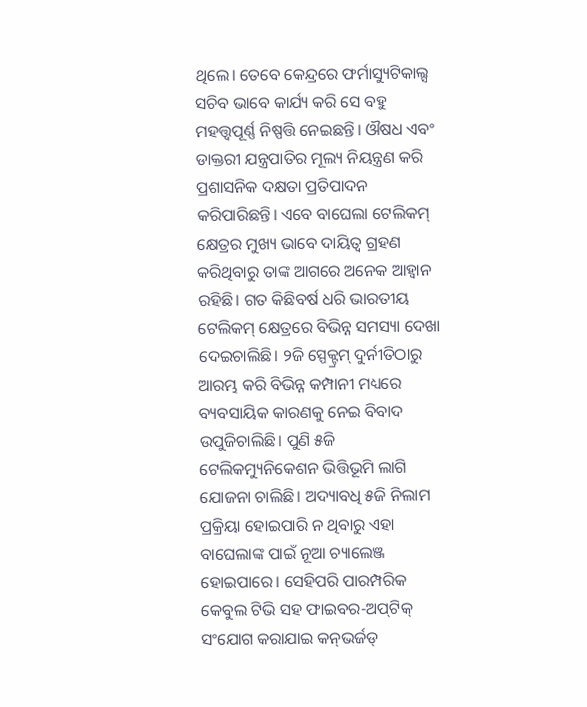ଥିଲେ। ତେବେ କେନ୍ଦ୍ରରେ ଫର୍ମାସ୍ୟୁଟିକାଲ୍ସ ସଚିବ ଭାବେ କାର୍ଯ୍ୟ କରି ସେ ବହୁ ମହତ୍ତ୍ୱପୂର୍ଣ୍ଣ ନିଷ୍ପତ୍ତି ନେଇଛନ୍ତି। ଔଷଧ ଏବଂ ଡାକ୍ତରୀ ଯନ୍ତ୍ରପାତିର ମୂଲ୍ୟ ନିୟନ୍ତ୍ରଣ କରି ପ୍ରଶାସନିକ ଦକ୍ଷତା ପ୍ରତିପାଦନ କରିପାରିଛନ୍ତି। ଏବେ ବାଘେଲା ଟେଲିକମ୍‌ କ୍ଷେତ୍ରର ମୁଖ୍ୟ ଭାବେ ଦାୟିତ୍ୱ ଗ୍ରହଣ କରିଥିବାରୁ ତାଙ୍କ ଆଗରେ ଅନେକ ଆହ୍ବାନ ରହିଛି। ଗତ କିଛିବର୍ଷ ଧରି ଭାରତୀୟ ଟେଲିକମ୍‌ କ୍ଷେତ୍ରରେ ବିଭିନ୍ନ ସମସ୍ୟା ଦେଖା ଦେଇଚାଲିଛି। ୨ଜି ସ୍ପେକ୍ଟ୍ରମ୍‌ ଦୁର୍ନୀତିଠାରୁ ଆରମ୍ଭ କରି ବିଭିନ୍ନ କମ୍ପାନୀ ମଧ୍ୟରେ ବ୍ୟବସାୟିକ କାରଣକୁ ନେଇ ବିବାଦ ଉପୁଜିଚାଲିଛି। ପୁଣି ୫ଜି ଟେଲିକମ୍ୟୁନିକେଶନ ଭିତ୍ତିଭୂମି ଲାଗି ଯୋଜନା ଚାଲିଛି। ଅଦ୍ୟାବଧି ୫ଜି ନିଲାମ ପ୍ରକ୍ରିୟା ହୋଇପାରି ନ ଥିବାରୁ ଏହା ବାଘେଲାଙ୍କ ପାଇଁ ନୂଆ ଚ୍ୟାଲେଞ୍ଜ ହୋଇପାରେ। ସେହିପରି ପାରମ୍ପରିକ କେବୁଲ ଟିଭି ସହ ଫାଇବର-ଅପ୍‌ଟିକ୍‌ ସଂଯୋଗ କରାଯାଇ କନ୍‌ଭର୍ଜଡ୍‌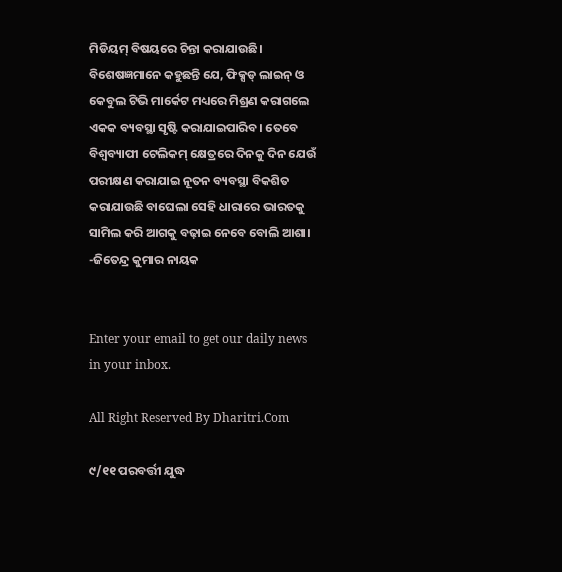ମିଡିୟମ୍‌ ବିଷୟରେ ଚିନ୍ତା କରାଯାଉଛି। ବିଶେଷଜ୍ଞମାନେ କହୁଛନ୍ତି ଯେ, ଫିକ୍ସଡ୍‌ ଲାଇନ୍‌ ଓ କେବୁଲ ଟିଭି ମାର୍କେଟ ମଧ୍ୟରେ ମିଶ୍ରଣ କରାଗଲେ ଏକକ ବ୍ୟବସ୍ଥା ସୃଷ୍ଟି କରାଯାଇପାରିବ। ତେବେ ବିଶ୍ୱବ୍ୟାପୀ ଟେଲିକମ୍‌ କ୍ଷେତ୍ରରେ ଦିନକୁ ଦିନ ଯେଉଁ ପରୀକ୍ଷଣ କରାଯାଇ ନୂତନ ବ୍ୟବସ୍ଥା ବିକଶିତ କରାଯାଉଛି ବାଘେଲା ସେହି ଧାରାରେ ଭାରତକୁ ସାମିଲ କରି ଆଗକୁ ବଢ଼ାଇ ନେବେ ବୋଲି ଆଶା।
-ଜିତେନ୍ଦ୍ର କୁମାର ନାୟକ


Enter your email to get our daily news in your inbox.

All Right Reserved By Dharitri.Com

୯/୧୧ ପରବର୍ତ୍ତୀ ଯୁଦ୍ଧ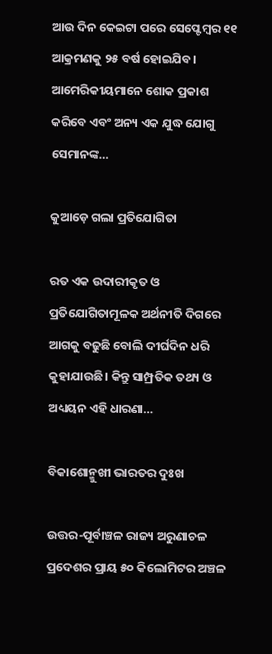ଆଉ ଦିନ କେଇଟା ପରେ ସେପ୍ଟେମ୍ୱର ୧୧ ଆକ୍ରମଣକୁ ୨୫ ବର୍ଷ ହୋଇଯିବ। ଆମେରିକୀୟମାନେ ଶୋକ ପ୍ରକାଶ କରିବେ ଏବଂ ଅନ୍ୟ ଏକ ଯୁଦ୍ଧ ଯୋଗୁ ସେମାନଙ୍କ…

କୁଆଡ଼େ ଗଲା ପ୍ରତିଯୋଗିତା

ରତ ଏକ ଉଦାରୀକୃତ ଓ ପ୍ରତିଯୋଗିତାମୂଳକ ଅର୍ଥନୀତି ଦିଗରେ ଆଗକୁ ବଢୁଛି ବୋଲି ଦୀର୍ଘଦିନ ଧରି କୁହାଯାଉଛି। କିନ୍ତୁ ସାମ୍ପ୍ରତିକ ତଥ୍ୟ ଓ ଅଧ୍ୟୟନ ଏହି ଧାରଣା…

ବିକାଶୋନ୍ମୁଖୀ ଭାରତର ଦୁଃଖ

ଉତ୍ତର-ପୂର୍ବାଞ୍ଚଳ ରାଜ୍ୟ ଅରୁଣାଚଳ ପ୍ରଦେଶର ପ୍ରାୟ ୫୦ କିଲୋମିଟର ଅଞ୍ଚଳ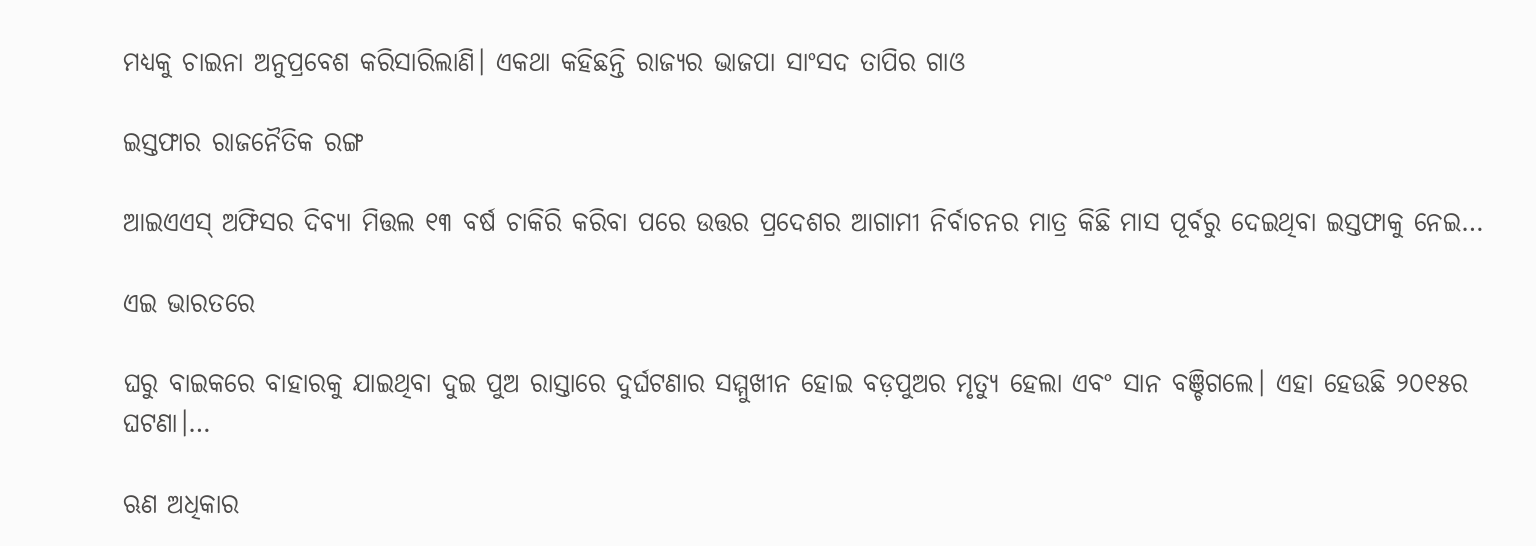ମଧ୍ୟକୁ ଚାଇନା ଅନୁପ୍ରବେଶ କରିସାରିଲାଣି। ଏକଥା କହିଛନ୍ତି ରାଜ୍ୟର ଭାଜପା ସାଂସଦ ତାପିର ଗାଓ

ଇସ୍ତଫାର ରାଜନୈତିକ ରଙ୍ଗ

ଆଇଏଏସ୍‌ ଅଫିସର ଦିବ୍ୟା ମିତ୍ତଲ ୧୩ ବର୍ଷ ଚାକିରି କରିବା ପରେ ଉତ୍ତର ପ୍ରଦେଶର ଆଗାମୀ ନିର୍ବାଚନର ମାତ୍ର କିଛି ମାସ ପୂର୍ବରୁ ଦେଇଥିବା ଇସ୍ତଫାକୁ ନେଇ…

ଏଇ ଭାରତରେ

ଘରୁ ବାଇକରେ ବାହାରକୁ ଯାଇଥିବା ଦୁଇ ପୁଅ ରାସ୍ତାରେ ଦୁର୍ଘଟଣାର ସମ୍ମୁଖୀନ ହୋଇ ବଡ଼ପୁଅର ମୃତ୍ୟୁ ହେଲା ଏବଂ ସାନ ବଞ୍ଚିଗଲେ। ଏହା ହେଉଛି ୨୦୧୫ର ଘଟଣା।…

ଋଣ ଅଧିକାର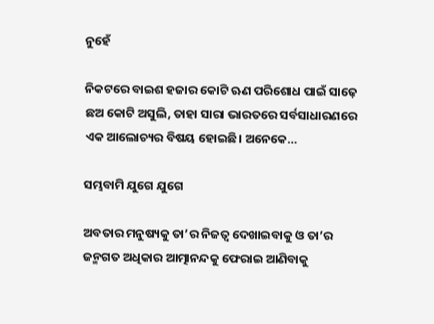ନୁହେଁ

ନିକଟରେ ବାଇଶ ହଜାର କୋଟି ଋଣ ପରିଶୋଧ ପାଇଁ ସାଢ଼େ ଛଅ କୋଟି ଅସୁଲି, ତାହା ସାରା ଭାରତରେ ସର୍ବସାଧାରଣରେ ଏକ ଆଲୋଚ୍ୟର ବିଷୟ ହୋଇଛି। ଅନେକେ…

ସମ୍ଭବାମି ଯୁଗେ ଯୁଗେ

ଅବତାର ମନୁଷ୍ୟକୁ ତା’ର ନିଜତ୍ୱ ଦେଖାଇବାକୁ ଓ ତା’ର ଜନ୍ମଗତ ଅଧିକାର ଆତ୍ମାନନ୍ଦକୁ ଫେରାଇ ଆଣିବାକୁ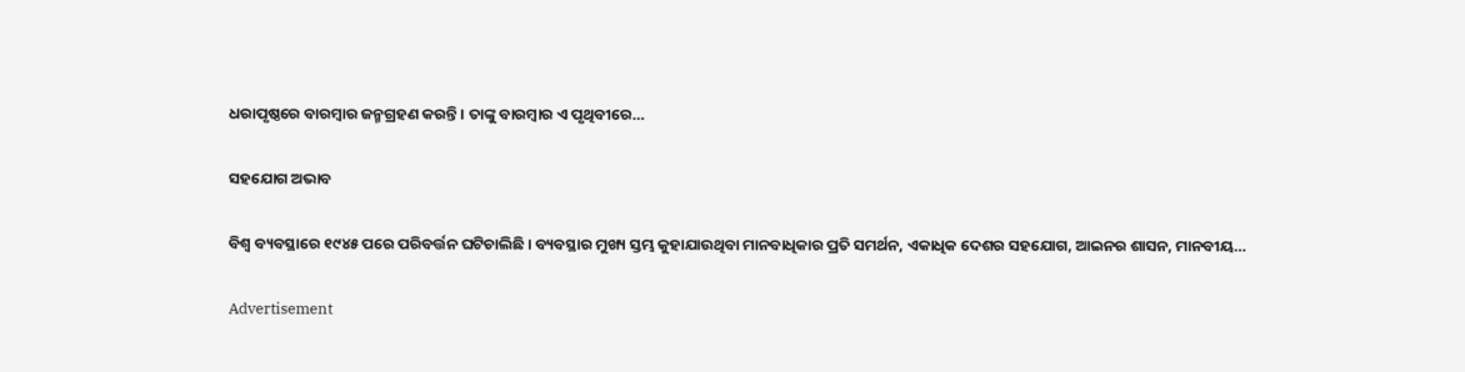ଧରାପୃଷ୍ଠରେ ବାରମ୍ବାର ଜନ୍ମଗ୍ରହଣ କରନ୍ତି। ତାଙ୍କୁ ବାରମ୍ବାର ଏ ପୃଥିବୀରେ…

ସହଯୋଗ ଅଭାବ

ବିଶ୍ୱ ବ୍ୟବସ୍ଥାରେ ୧୯୪୫ ପରେ ପରିବର୍ତ୍ତନ ଘଟିଚାଲିଛି । ବ୍ୟବସ୍ଥାର ମୁଖ୍ୟ ସ୍ତମ୍ଭ କୁହାଯାଉଥିବା ମାନବାଧିକାର ପ୍ରତି ସମର୍ଥନ, ଏକାଧିକ ଦେଶର ସହଯୋଗ, ଆଇନର ଶାସନ, ମାନବୀୟ…

Advertisement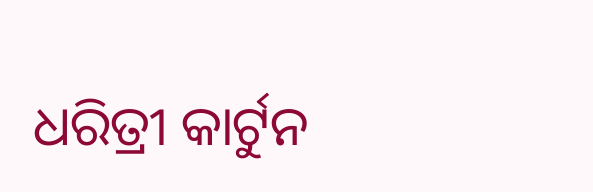ଧରିତ୍ରୀ କାର୍ଟୁନ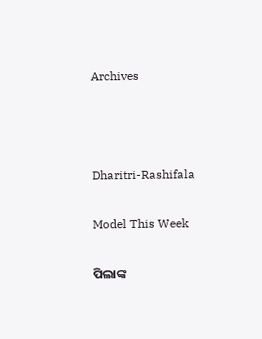Archives



Dharitri-Rashifala

Model This Week

ପିଲାଙ୍କ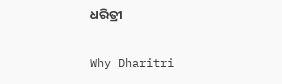ଧରିତ୍ରୀ

Why Dharitri